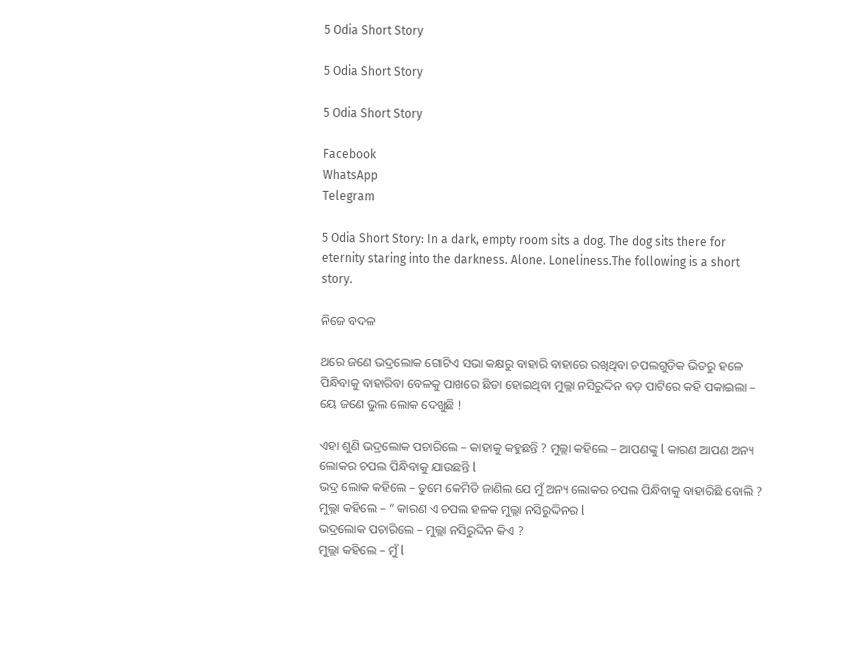5 Odia Short Story

5 Odia Short Story

5 Odia Short Story

Facebook
WhatsApp
Telegram

5 Odia Short Story: In a dark, empty room sits a dog. The dog sits there for eternity staring into the darkness. Alone. Loneliness.The following is a short story.

ନିଜେ ବଦଳ

ଥରେ ଜଣେ ଭଦ୍ରଲୋକ ଗୋଟିଏ ସଭା କକ୍ଷରୁ ବାହାରି ବାହାରେ ରଖିଥିବା ଚପଲଗୁଡିକ ଭିତରୁ ହଳେ ପିନ୍ଧିବାକୁ ବାହାରିବା ବେଳକୁ ପାଖରେ ଛିଡା ହୋଇଥିବା ମୁଲ୍ଲା ନସିରୁଦ୍ଦିନ ବଡ଼ ପାଟିରେ କହି ପକାଇଲା – ୟେ ଜଣେ ଭୁଲ ଲୋକ ଦେଖୁଛି !

ଏହା ଶୁଣି ଭଦ୍ରଲୋକ ପଚାରିଲେ – କାହାକୁ କହୁଛନ୍ତି ? ମୁଲ୍ଲା କହିଲେ – ଆପଣଙ୍କୁ l କାରଣ ଆପଣ ଅନ୍ୟ ଲୋକର ଚପଲ ପିନ୍ଧିବାକୁ ଯାଉଛନ୍ତି l
ଭଦ୍ର ଲୋକ କହିଲେ – ତୁମେ କେମିତି ଜାଣିଲ ଯେ ମୁଁ ଅନ୍ୟ ଲୋକର ଚପଲ ପିନ୍ଧିବାକୁ ବାହାରିଛି ବୋଲି ?
ମୁଲ୍ଲା କହିଲେ – ” କାରଣ ଏ ଚପଲ ହଳକ ମୁଲ୍ଲା ନସିରୁଦ୍ଦିନର l
ଭଦ୍ରଲୋକ ପଚାରିଲେ – ମୁଲ୍ଲା ନସିରୁଦ୍ଦିନ କିଏ ?
ମୁଲ୍ଲା କହିଲେ – ମୁଁ l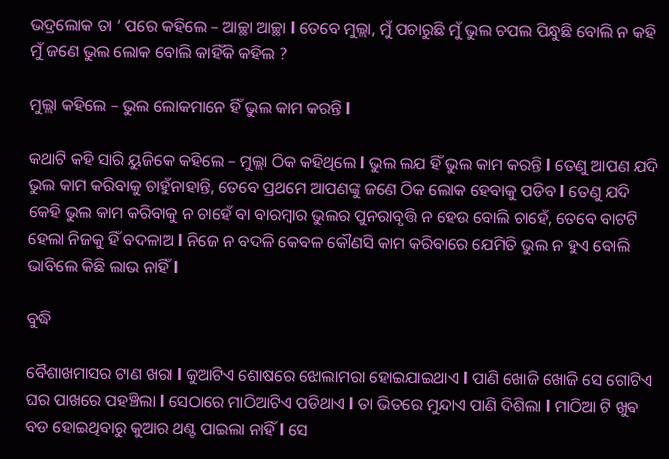ଭଦ୍ରଲୋକ ତା ‘ ପରେ କହିଲେ – ଆଚ୍ଛା ଆଚ୍ଛା l ତେବେ ମୁଲ୍ଲା, ମୁଁ ପଚାରୁଛି ମୁଁ ଭୁଲ ଚପଲ ପିନ୍ଧୁଛି ବୋଲି ନ କହି ମୁଁ ଜଣେ ଭୁଲ ଲୋକ ବୋଲି କାହିଁକି କହିଲ ?

ମୁଲ୍ଲା କହିଲେ – ଭୁଲ ଲୋକମାନେ ହିଁ ଭୁଲ କାମ କରନ୍ତି l

କଥାଟି କହି ସାରି ୟୁଜିକେ କହିଲେ – ମୁଲ୍ଲା ଠିକ କହିଥିଲେ l ଭୁଲ ଲଯ ହିଁ ଭୁଲ କାମ କରନ୍ତି l ତେଣୁ ଆପଣ ଯଦି ଭୁଲ କାମ କରିବାକୁ ଚାହୁଁନାହାନ୍ତି, ତେବେ ପ୍ରଥମେ ଆପଣଙ୍କୁ ଜଣେ ଠିକ ଲୋକ ହେବାକୁ ପଡିବ l ତେଣୁ ଯଦି କେହି ଭୁଲ କାମ କରିବାକୁ ନ ଚାହେଁ ବା ବାରମ୍ବାର ଭୁଲର ପୁନରାବୃତ୍ତି ନ ହେଉ ବୋଲି ଚାହେଁ, ତେବେ ବାଟଟି ହେଲା ନିଜକୁ ହିଁ ବଦଳାଅ l ନିଜେ ନ ବଦଳି କେବଳ କୌଣସି କାମ କରିବାରେ ଯେମିତି ଭୁଲ ନ ହୁଏ ବୋଲି ଭାବିଲେ କିଛି ଲାଭ ନାହିଁ l

ବୁଦ୍ଧି

ବୈଶାଖମାସର ଟାଣ ଖରା l କୁଆଟିଏ ଶୋଷରେ ଝୋଲାମରା ହୋଇଯାଇଥାଏ l ପାଣି ଖୋଜି ଖୋଜି ସେ ଗୋଟିଏ ଘର ପାଖରେ ପହଞ୍ଚିଲା l ସେଠାରେ ମାଠିଆଟିଏ ପଡିଥାଏ l ତା ଭିତରେ ମୁନ୍ଦାଏ ପାଣି ଦିଶିଲା l ମାଠିଆ ଟି ଖୁଵ ବଡ ହୋଇଥିବାରୁ କୁଆର ଥଣ୍ଟ ପାଇଲା ନାହିଁ l ସେ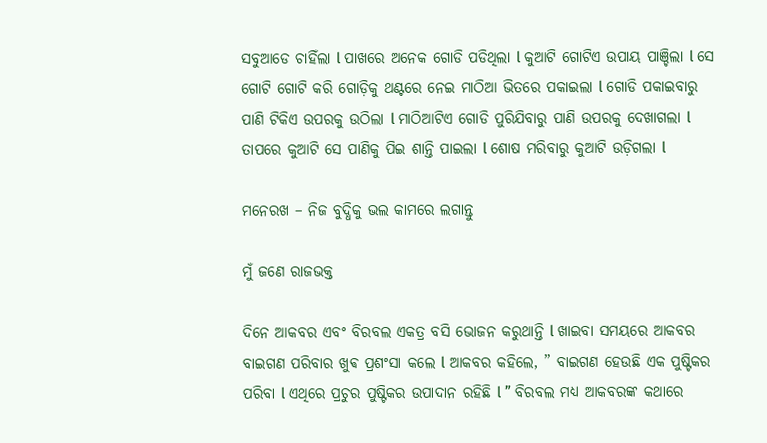ସବୁଆଡେ ଚାହିଁଲା l ପାଖରେ ଅନେକ ଗୋଡି ପଡିଥିଲା l କୁଆଟି ଗୋଟିଏ ଉପାୟ ପାଞ୍ଚିଲା l ସେ ଗୋଟି ଗୋଟି କରି ଗୋଡ଼ିକୁ ଥଣ୍ଟରେ ନେଇ ମାଠିଆ ଭିତରେ ପକାଇଲା l ଗୋଡି ପକାଇବାରୁ ପାଣି ଟିକିଏ ଉପରକୁ ଉଠିଲା l ମାଠିଆଟିଏ ଗୋଡି ପୁରିଯିବାରୁ ପାଣି ଉପରକୁ ଦେଖାଗଲା l ତାପରେ କୁଆଟି ସେ ପାଣିକୁ ପିଇ ଶାନ୍ତି ପାଇଲା l ଶୋଷ ମରିବାରୁ କୁଆଟି ଉଡ଼ିଗଲା l

ମନେରଖ – ନିଜ ବୁଦ୍ଧିକୁ ଭଲ କାମରେ ଲଗାନ୍ତୁ

ମୁଁ ଜଣେ ରାଜଭକ୍ତ

ଦିନେ ଆକବର ଏବଂ ବିରବଲ ଏକତ୍ର ବସି ଭୋଜନ କରୁଥାନ୍ତି l ଖାଇବା ସମୟରେ ଆକବର ବାଇଗଣ ପରିବାର ଖୁଵ ପ୍ରଶଂସା କଲେ l ଆକବର କହିଲେ, ” ବାଇଗଣ ହେଉଛି ଏକ ପୁଷ୍ଟିକର ପରିବା l ଏଥିରେ ପ୍ରଚୁର ପୁଷ୍ଟିକର ଉପାଦାନ ରହିଛି l ” ବିରବଲ ମଧ୍ୟ ଆକବରଙ୍କ କଥାରେ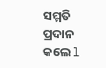ସମ୍ମତି ପ୍ରଦାନ କଲେ l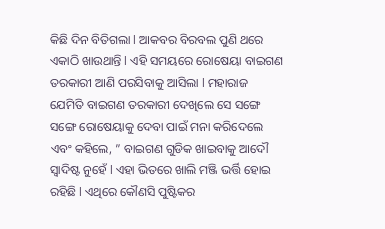କିଛି ଦିନ ବିତିଗଲା l ଆକବର ବିରବଲ ପୁଣି ଥରେ ଏକାଠି ଖାଉଥାନ୍ତି l ଏହି ସମୟରେ ରୋଷେୟା ବାଇଗଣ ତରକାରୀ ଆଣି ପରସିବାକୁ ଆସିଲା l ମହାରାଜ ଯେମିତି ବାଇଗଣ ତରକାରୀ ଦେଖିଲେ ସେ ସଙ୍ଗେ ସଙ୍ଗେ ରୋଷେୟାକୁ ଦେବା ପାଇଁ ମନା କରିଦେଲେ ଏବଂ କହିଲେ, ” ବାଇଗଣ ଗୁଡିକ ଖାଇବାକୁ ଆଦୌ ସ୍ୱାଦିଷ୍ଟ ନୁହେଁ l ଏହା ଭିତରେ ଖାଲି ମଞ୍ଜି ଭର୍ତ୍ତି ହୋଇ ରହିଛି l ଏଥିରେ କୌଣସି ପୁଷ୍ଟିକର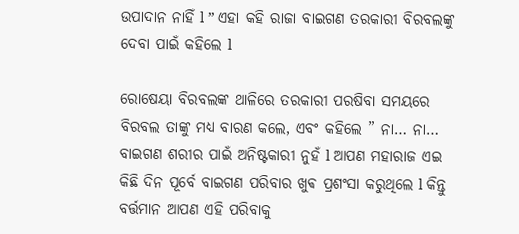ଉପାଦାନ ନାହିଁ l ” ଏହା କହି ରାଜା ବାଇଗଣ ତରକାରୀ ବିରବଲଙ୍କୁ ଦେବା ପାଇଁ କହିଲେ l

ରୋଷେୟା ବିରବଲଙ୍କ ଥାଳିରେ ତରକାରୀ ପରଷିବା ସମୟରେ ବିରବଲ ତାଙ୍କୁ ମଧ୍ୟ ବାରଣ କଲେ, ଏବଂ କହିଲେ ” ନା… ନା… ବାଇଗଣ ଶରୀର ପାଇଁ ଅନିଷ୍ଟକାରୀ ନୁହଁ l ଆପଣ ମହାରାଜ ଏଇ କିଛି ଦିନ ପୂର୍ବେ ବାଇଗଣ ପରିବାର ଖୁଵ ପ୍ରଶଂସା କରୁଥିଲେ l କିନ୍ତୁ ବର୍ତ୍ତମାନ ଆପଣ ଏହି ପରିବାକୁ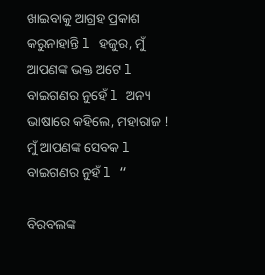ଖାଇବାକୁ ଆଗ୍ରହ ପ୍ରକାଶ କରୁନାହାନ୍ତି l ହଜୁର, ମୁଁ ଆପଣଙ୍କ ଭକ୍ତ ଅଟେ l ବାଇଗଣର ନୁହେଁ l ଅନ୍ୟ ଭାଷାରେ କହିଲେ, ମହାରାଜ ! ମୁଁ ଆପଣଙ୍କ ସେବକ l ବାଇଗଣର ନୁହଁ l “

ବିରବଲଙ୍କ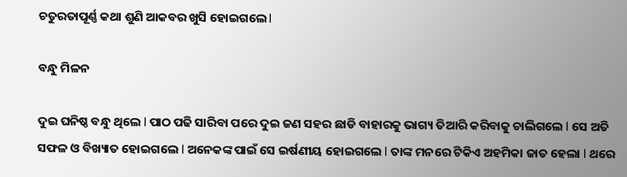ଚତୁରତାପୂର୍ଣ୍ଣ କଥା ଶୁଣି ଆକବର ଖୁସି ହୋଇଗଲେ l

ବନ୍ଧୁ ମିଳନ

ଦୁଇ ଘନିଷ୍ଠ ବନ୍ଧୁ ଥିଲେ l ପାଠ ପଢି ସାରିବା ପରେ ଦୁଇ ଜଣ ସହର ଛାଡି ବାହାରକୁ ଭାଗ୍ୟ ତିଆରି କରିବାକୁ ଚାଲିଗଲେ l ସେ ଅତି ସଫଳ ଓ ବିଖ୍ୟାତ ହୋଇଗଲେ l ଅନେକଙ୍କ ପାଇଁ ସେ ଇର୍ଷଣୀୟ ହୋଇଗଲେ l ତାଙ୍କ ମନରେ ଟିକିଏ ଅହମିକା ଜାତ ହେଲା l ଥରେ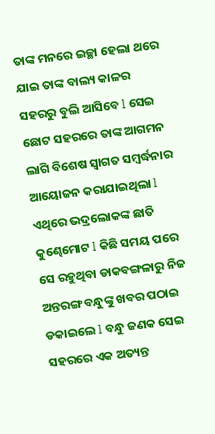ତାଙ୍କ ମନରେ ଇଚ୍ଛା ହେଲା ଥରେ ଯାଇ ତାଙ୍କ ବାଲ୍ୟ କାଳର ସହରରୁ ବୁଲି ଆସିବେ l ସେଇ ଛୋଟ ସହରରେ ତାଙ୍କ ଆଗମନ ଲାଗି ବିଶେଷ ସ୍ୱାଗତ ସମ୍ବର୍ଦ୍ଧନାର ଆୟୋଜନ କରାଯାଇଥିଲା l ଏଥିରେ ଭଦ୍ରଲୋକଙ୍କ ଛାତି କୁଣ୍ଢେମୋଟ l କିଛି ସମୟ ପରେ ସେ ରହୁଥିବା ଡାକବଙ୍ଗଳାରୁ ନିଜ ଅନ୍ତରଙ୍ଗ ବନ୍ଧୁଙ୍କୁ ଖବର ପଠାଇ ଡକାଇଲେ l ବନ୍ଧୁ ଜଣକ ସେଇ ସହରରେ ଏକ ଅତ୍ୟନ୍ତ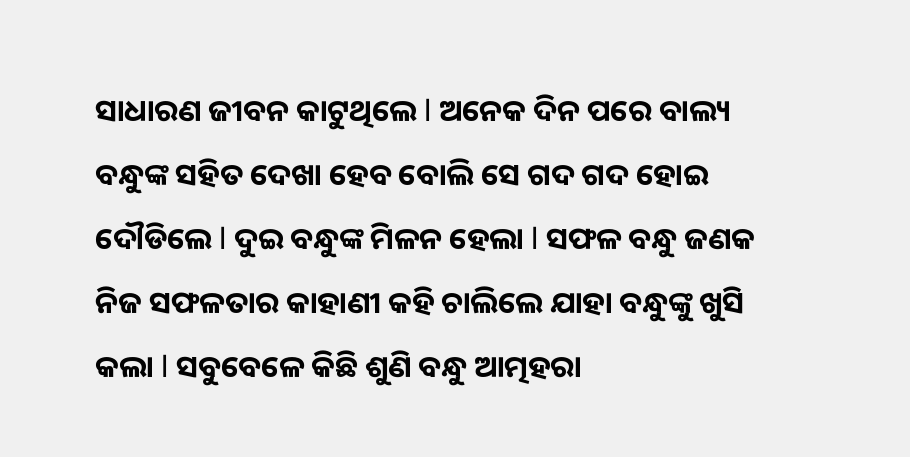ସାଧାରଣ ଜୀବନ କାଟୁଥିଲେ l ଅନେକ ଦିନ ପରେ ବାଲ୍ୟ ବନ୍ଧୁଙ୍କ ସହିତ ଦେଖା ହେବ ବୋଲି ସେ ଗଦ ଗଦ ହୋଇ ଦୌଡିଲେ l ଦୁଇ ବନ୍ଧୁଙ୍କ ମିଳନ ହେଲା l ସଫଳ ବନ୍ଧୁ ଜଣକ ନିଜ ସଫଳତାର କାହାଣୀ କହି ଚାଲିଲେ ଯାହା ବନ୍ଧୁଙ୍କୁ ଖୁସି କଲା l ସବୁବେଳେ କିଛି ଶୁଣି ବନ୍ଧୁ ଆତ୍ମହରା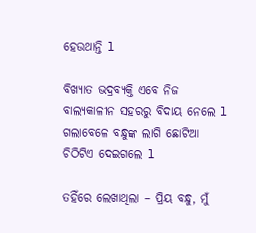ହେଉଥାନ୍ତି l

ବିଖ୍ୟାତ ଭଦ୍ରବ୍ୟକ୍ତି ଏବେ ନିଜ ବାଲ୍ୟକାଳୀନ ସହରରୁ ବିଦାୟ ନେଲେ l ଗଲାବେଳେ ବନ୍ଧୁଙ୍କ ଲାଗି ଛୋଟିଆ ଚିଠିଟିଏ ଦେଇଗଲେ l

ତହିଁରେ ଲେଖାଥିଲା – ପ୍ରିୟ ବନ୍ଧୁ, ମୁଁ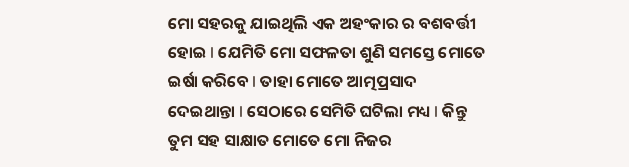ମୋ ସହରକୁ ଯାଇଥିଲି ଏକ ଅହଂକାର ର ବଶବର୍ତ୍ତୀ ହୋଇ l ଯେମିତି ମୋ ସଫଳତା ଶୁଣି ସମସ୍ତେ ମୋତେ ଇର୍ଷା କରିବେ l ତାହା ମୋତେ ଆତ୍ମପ୍ରସାଦ ଦେଇଥାନ୍ତା l ସେଠାରେ ସେମିତି ଘଟିଲା ମଧ୍ୟ l କିନ୍ତୁ ତୁମ ସହ ସାକ୍ଷାତ ମୋତେ ମୋ ନିଜର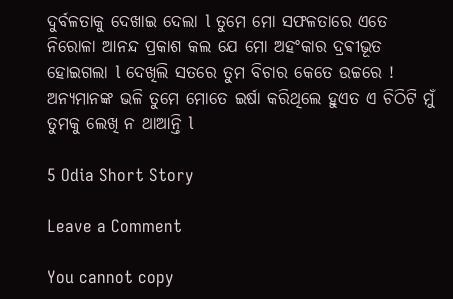ଦୁର୍ବଳତାକୁ ଦେଖାଇ ଦେଲା l ତୁମେ ମୋ ସଫଳତାରେ ଏତେ ନିରୋଳା ଆନନ୍ଦ ପ୍ରକାଶ କଲ ଯେ ମୋ ଅହଂକାର ଦ୍ରଵୀଭୂତ ହୋଇଗଲା l ଦେଖିଲି ସତରେ ତୁମ ବିଚାର କେତେ ଉଚ୍ଚରେ ! ଅନ୍ୟମାନଙ୍କ ଭଳି ତୁମେ ମୋତେ ଇର୍ଷା କରିଥିଲେ ହୁଏତ ଏ ଚିଠିଟି ମୁଁ ତୁମକୁ ଲେଖି ନ ଥାଆନ୍ତି l

5 Odia Short Story

Leave a Comment

You cannot copy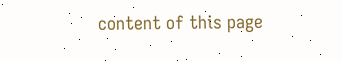content of this page